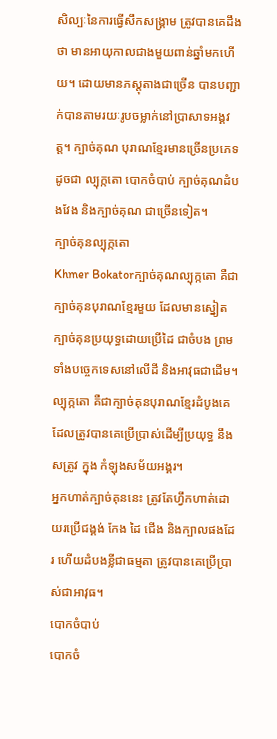សិល្បៈនៃការធ្វើសឹកសង្រ្គាម ត្រូវបានគេដឹងថា មានអាយុកាលជាងមួយពាន់ឆ្នាំមកហើយ។ ដោយមានភស្តុតាងជាច្រើន បានបញ្ជាក់បានតាមរយៈរូបចម្លាក់នៅប្រាសាទអង្គវត្ត។ ក្បាច់គុណ បុរាណខ្មែរមានច្រើនប្រភេទ ដូចជា ល្បុក្កតោ បោកចំបាប់ ក្បាច់គុណដំបងវែង និងក្បាច់គុណ ជាច្រើនទៀត។
ក្បាច់គុនល្បុក្កតោ
Khmer Bokatorក្បាច់គុណល្បុក្កតោ គឺជាក្បាច់គុនបុរាណខ្មែរមួយ ដែលមានស្នៀតក្បាច់គុនប្រយុទ្ធដោយប្រើដៃ ជាចំបង ព្រមទាំងបច្ចេកទេសនៅលើដី និងអាវុធជាដើម។
ល្បុក្កតោ គឺជាក្បាច់គុនបុរាណខ្មែរដំបូងគេ ដែលត្រូវបានគេប្រើប្រាស់ដើម្បីប្រយុទ្ធ នឹងសត្រូវ ក្នុង កំឡុងសម័យអង្គរ។
អ្នកហាត់ក្បាច់គុននេះ ត្រូវតែហ្វឹកហាត់ដោយរប្រើជង្គង់ កែង ដៃ ជើង និងក្បាលផងដែរ ហើយដំបងខ្លីជាធម្មតា ត្រូវបានគេប្រើប្រាស់ជាអាវុធ។
បោកចំបាប់
បោកចំ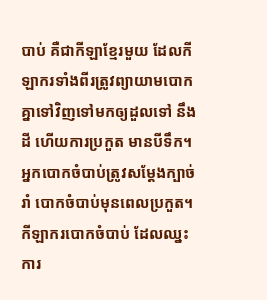បាប់ គឺជាកីឡាខ្មែរមួយ ដែលកីឡាករទាំងពីរត្រូវព្យាយាមបោកគ្នាទៅវិញទៅមកឲ្យដួលទៅ នឹងដី ហើយការប្រកួត មានបីទឹក។
អ្នកបោកចំបាប់ត្រូវសម្តែងក្បាច់រាំ បោកចំបាប់មុនពេលប្រកួត។ កីឡាករបោកចំបាប់ ដែលឈ្នះការ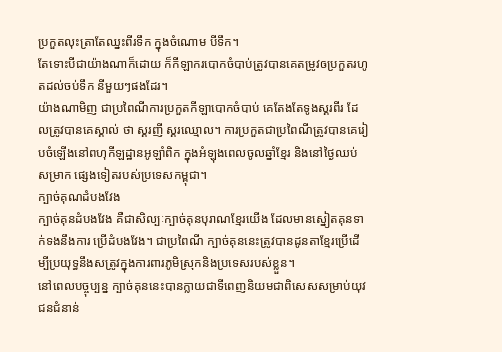ប្រកួតលុះត្រាតែឈ្នះពីរទឹក ក្នុងចំណោម បីទឹក។
តែទោះបីជាយ៉ាងណាក៏ដោយ ក៏កីឡាករបោកចំបាប់ត្រូវបានគេតម្រូវឲប្រកួតរហូតដល់ចប់ទឹក នីមួយៗផងដែរ។
យ៉ាងណាមិញ ជាប្រពៃណីការប្រកួតកីឡាបោកចំបាប់ គេតែងតែទូងស្គរពីរ ដែលត្រូវបានគេស្គាល់ ថា ស្គរញី ស្គរឈ្មោល។ ការប្រកួតជាប្រពៃណីត្រូវបានគេរៀបចំឡើងនៅពហុកីឡដ្ឋានអូឡាំពិក ក្នុងអំឡុងពេលចូលឆ្នាំខែ្មរ និងនៅថ្ងៃឈប់សម្រាក ផេ្សងទៀតរបស់ប្រទេសកម្ពុជា។
ក្បាច់គុណដំបងវែង
ក្បាច់គុនដំបងវែង គឺជាសិល្បៈក្បាច់គុនបុរាណខ្មែរយើង ដែលមានស្នៀតគុនទាក់ទងនឹងការ ប្រើដំបងវែង។ ជាប្រពៃណី ក្បាច់គុននេះត្រូវបានដូនតាខ្មែរប្រើដើម្បីប្រយុទ្ធនឹងសត្រូវក្នុងការពារភូមិស្រុកនិងប្រទេសរបស់ខ្លួន។
នៅពេលបច្ចុប្បន្ន ក្បាច់គុននេះបានក្លាយជាទីពេញនិយមជាពិសេសសម្រាប់យុវជនជំនាន់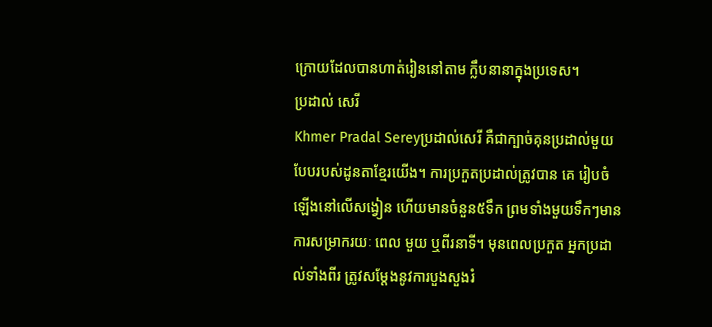ក្រោយដែលបានហាត់រៀននៅតាម ក្លឹបនានាក្នុងប្រទេស។
ប្រដាល់ សេរី
Khmer Pradal Sereyប្រដាល់សេរី គឺជាក្បាច់គុនប្រដាល់មួយបែបរបស់ដូនតាខ្មែរយើង។ ការប្រកួតប្រដាល់ត្រូវបាន គេ រៀបចំឡើងនៅលើសង្វៀន ហើយមានចំនួន៥ទឹក ព្រមទាំងមួយទឹកៗមានការសម្រាករយៈ ពេល មួយ ឬពីរនាទី។ មុនពេលប្រកួត អ្នកប្រដាល់ទាំងពីរ ត្រូវសម្តែងនូវការបួងសួងរំ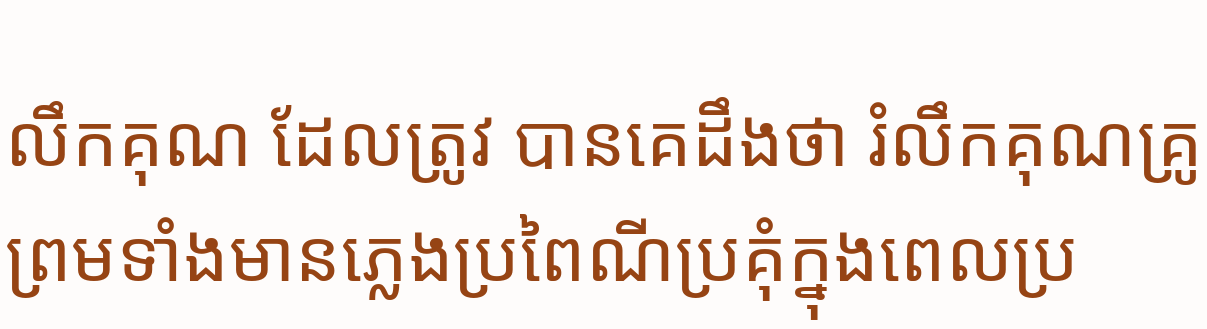លឹកគុណ ដែលត្រូវ បានគេដឹងថា រំលឹកគុណគ្រូ ព្រមទាំងមានភ្លេងប្រពៃណីប្រគុំក្នុងពេលប្រ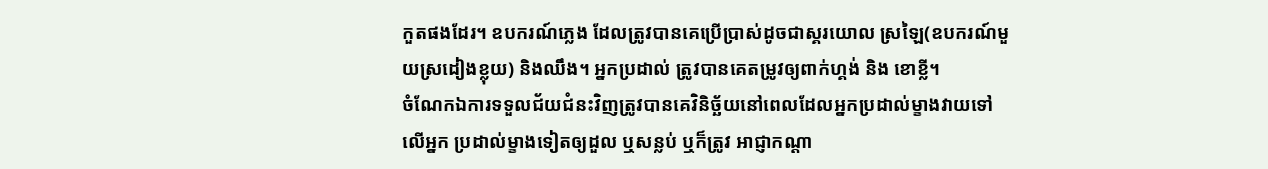កួតផងដែរ។ ឧបករណ៍ភ្លេង ដែលត្រូវបានគេប្រើប្រាស់ដូចជាស្គរយោល ស្រឡៃ(ឧបករណ៍មួយស្រដៀងខ្លុយ) និងឈឹង។ អ្នកប្រដាល់ ត្រូវបានគេតម្រូវឲ្យពាក់ហ្គង់ និង ខោខ្លី។
ចំណែកឯការទទួលជ័យជំនះវិញត្រូវបានគេវិនិច្ឆ័យនៅពេលដែលអ្នកប្រដាល់ម្ខាងវាយទៅលើអ្នក ប្រដាល់ម្ខាងទៀតឲ្យដួល ឬសន្លប់ ឬក៏ត្រូវ អាជ្ញាកណ្តា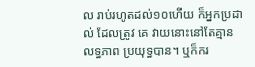ល រាប់រហូតដល់១០ហើយ ក៏អ្នកប្រដាល់ ដែលត្រូវ គេ វាយនោះនៅតែគ្មានលទ្ធភាព ប្រយុទ្ធបាន។ ឬក៏ករ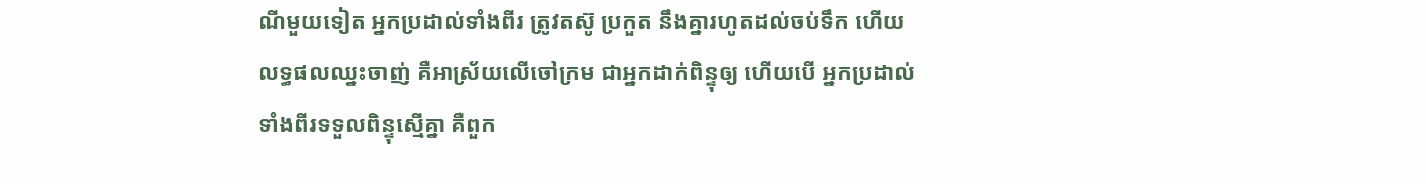ណីមួយទៀត អ្នកប្រដាល់ទាំងពីរ ត្រូវតស៊ូ ប្រកួត នឹងគ្នារហូតដល់ចប់ទឹក ហើយលទ្ធផលឈ្នះចាញ់ គឺអាស្រ័យលើចៅក្រម ជាអ្នកដាក់ពិន្ទុឲ្យ ហើយបើ អ្នកប្រដាល់ទាំងពីរទទួលពិន្ទុស្មើគ្នា គឺពួក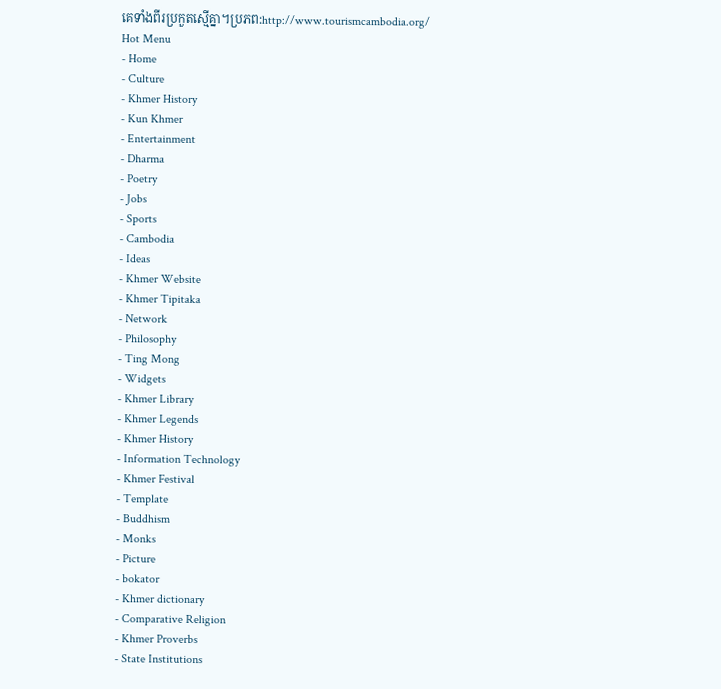គេទាំងពីរប្រកួតស្មើគ្នា។ប្រភព:http://www.tourismcambodia.org/
Hot Menu
- Home
- Culture
- Khmer History
- Kun Khmer
- Entertainment
- Dharma
- Poetry
- Jobs
- Sports
- Cambodia
- Ideas
- Khmer Website
- Khmer Tipitaka
- Network
- Philosophy
- Ting Mong
- Widgets
- Khmer Library
- Khmer Legends
- Khmer History
- Information Technology
- Khmer Festival
- Template
- Buddhism
- Monks
- Picture
- bokator
- Khmer dictionary
- Comparative Religion
- Khmer Proverbs
- State Institutions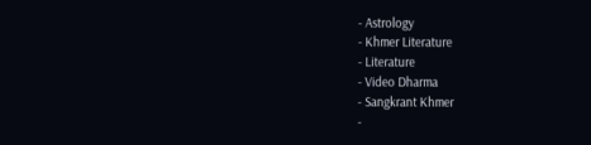- Astrology
- Khmer Literature
- Literature
- Video Dharma
- Sangkrant Khmer
-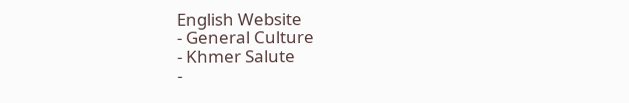English Website
- General Culture
- Khmer Salute
-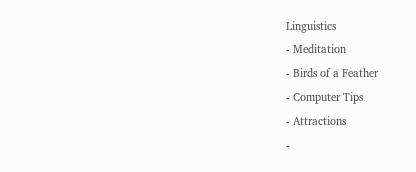Linguistics
- Meditation
- Birds of a Feather
- Computer Tips
- Attractions
-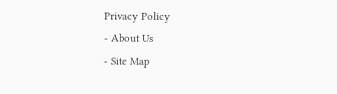Privacy Policy
- About Us
- Site Map